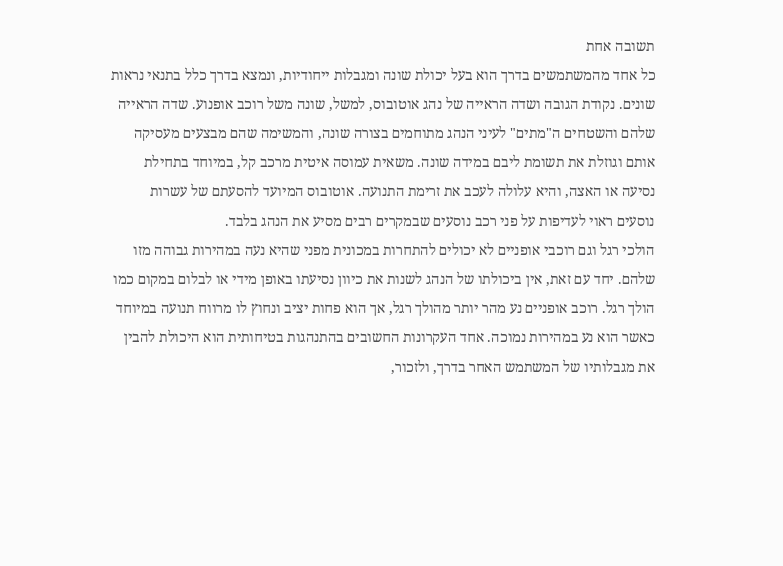תשובה אחת
כל אחד מהמשתמשים בדרך הוא בעל יכולת שונה ומגבלות ייחודיות, ונמצא בדרך כלל בתנאי נראות
שונים. נקודת הגובה ושדה הראייה של נהג אוטובוס, למשל, שונה משל רוכב אופנוע. שדה הראייה
שלהם והשטחים ה"מתים" לעיני הנהג מתוחמים בצורה שונה, והמשימה שהם מבצעים מעסיקה
אותם וגוזלת את תשומת ליבם במידה שונה. משאית עמוסה איטית מרכב קל, במיוחד בתחילת
נסיעה או האצה, והיא עלולה לעכב את זרימת התנועה. אוטובוס המיועד להסעתם של עשרות
נוסעים ראוי לעדיפות על פני רכב נוסעים שבמקרים רבים מסיע את הנהג בלבד.
הולכי רגל וגם רוכבי אופניים לא יכולים להתחרות במכונית מפני שהיא נעה במהירות גבוהה מזו
שלהם. יחד עם זאת, אין ביכולתו של הנהג לשנות את כיוון נסיעתו באופן מידי או לבלום במקום כמו
הולך רגל. רוכב אופניים נע מהר יותר מהולך רגל, אך הוא פחות יציב ונחוץ לו מרווח תנועה במיוחד
כאשר הוא נע במהירות נמוכה. אחד העקרונות החשובים בהתנהגות בטיחותית הוא היכולת להבין
את מגבלותיו של המשתמש האחר בדרך, ולזכור,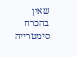שאין בהכרח סימטרייה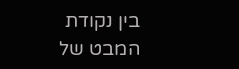בין נקודת המבט של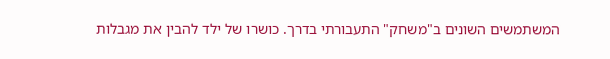המשתמשים השונים ב"משחק" התעבורתי בדרך. כושרו של ילד להבין את מגבלות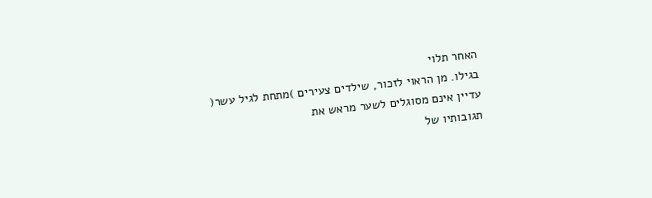האחר תלוי
בגילו. מן הראוי לזכור, שילדים צעירים )מתחת לגיל עשר( עדיין אינם מסוגלים לשער מראש את
תגובותיו של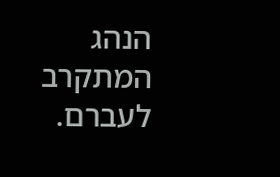הנהג המתקרב לעברם.